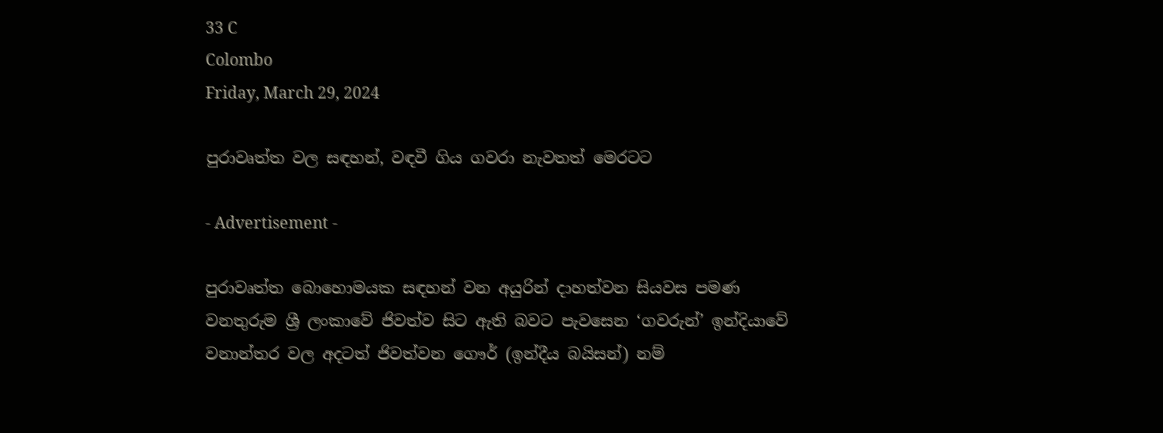33 C
Colombo
Friday, March 29, 2024

පුරාවෘත්ත වල සඳහන්, වඳවී ගිය ගවරා නැවතත් මෙරටට

- Advertisement -

පුරාවෘත්ත බොහොමයක සඳහන් වන අයුරින් දාහත්වන සියවස පමණ වනතුරුම ශ්‍රී ලංකාවේ ජිවත්ව සිට ඇති බවට පැවසෙන ‘ගවරුන්’ ඉන්දියාවේ වනාන්තර වල අදටත් ජිවත්වන ගෞර් (ඉන්දීය බයිසන්) නම්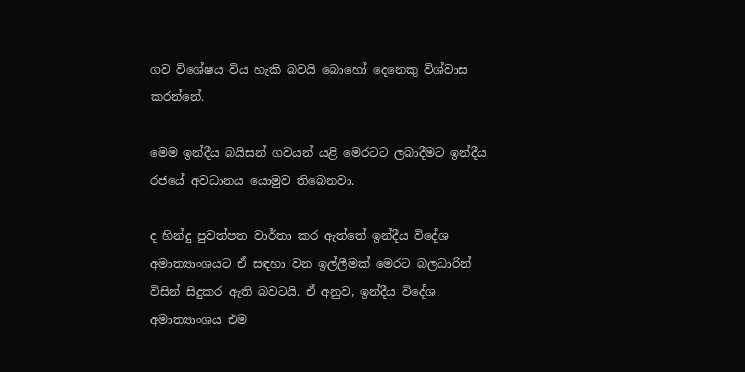ගව විශේෂය විය හැකි බවයි බොහෝ දෙනෙකු විශ්වාස කරන්නේ.

මෙම ඉන්දීය බයිසන් ගවයන් යළි මෙරටට ලබාදීමට ඉන්දීය රජයේ අවධානය යොමුව තිබෙනවා.

ද හින්දු පුවත්පත වාර්තා කර ඇත්තේ ඉන්දීය විදේශ අමාත්‍යාංශයට ඒ සඳහා වන ඉල්ලීමක් මෙරට බලධාරින් විසින් සිදුකර ඇති බවටයි. ඒ අනුව, ඉන්දීය විදේශ අමාත්‍යාංශය එම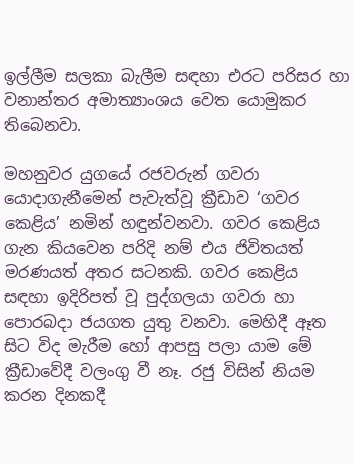ඉල්ලීම සලකා බැලීම සඳහා එරට පරිසර හා වනාන්තර අමාත්‍යාංශය වෙත යොමුකර තිබෙනවා.

මහනුවර යුගයේ රජවරුන් ගවරා යොදාගැනීමෙන් පැවැත්වූ ක්‍රීඩාව ‘ගවර කෙළිය’ නමින් හඳුන්වනවා. ගවර කෙළිය ගැන කියවෙන පරිදි නම් එය ජිවිතයත් මරණයත් අතර සටනකි. ගවර කෙළිය සඳහා ඉදිරිපත් වූ පුද්ගලයා ගවරා හා පොරබදා ජයගත යුතු වනවා. මෙහිදී ඈත සිට විද මැරීම හෝ ආපසු පලා යාම මේ ක්‍රීඩාවේදී වලංගු වී නෑ. රජු විසින් නියම කරන දිනකදී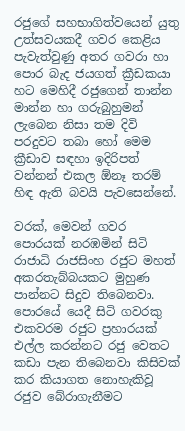රජුගේ සහභාගිත්වයෙන් යුතු උත්සවයකදී ගවර කෙළිය පැවැත්වුණු අතර ගවරා හා පොර බැද ජයගත් ක්‍රීඩකයා හට මෙහිදී රජුගෙන් තාන්න මාන්න හා ගරුබුහුමන් ලැබෙන නිසා තම දිවි පරදුවට තබා හෝ මෙම ක්‍රීඩාව සඳහා ඉදිරිපත් වන්නන් එකල ඕනෑ තරම් හිඳ ඇති බවයි පැවසෙන්නේ.

වරක්, මෙවන් ගවර පොරයක් නරඹමින් සිටි රාජාධි රාජසිංහ රජුට මහත් අකරතැබ්බයකට මුහුණ පාන්නට සිදුව තිබෙනවා. පොරයේ යෙදී සිටි ගවරකු එකවරම රජුට ප්‍රහාරයක් එල්ල කරන්නට රජු වෙතට කඩා පැන තිබෙනවා කිසිවක් කර කියාගත නොහැකිවූ රජුව බේරාගැනීමට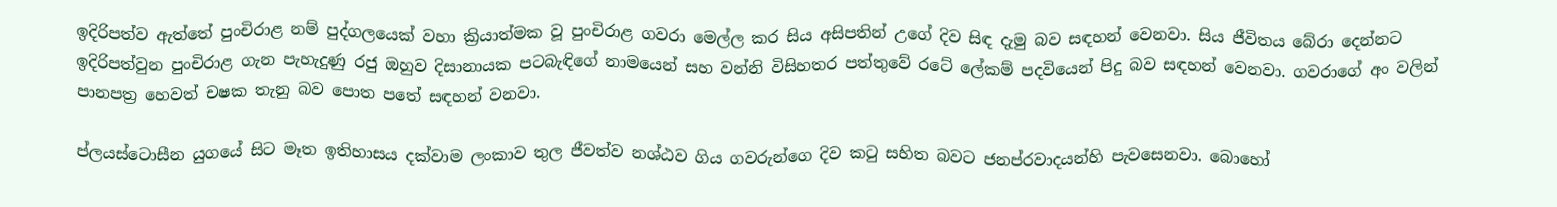ඉදිරිපත්ව ඇත්තේ පුංචිරාළ නම් පුද්ගලයෙක් වහා ක්‍රියාත්මක වූ පුංචිරාළ ගවරා මෙල්ල කර සිය අසිපතින් උගේ දිව සිඳ දැමු බව සඳහන් වෙනවා. සිය ජීවිතය බේරා දෙන්නට ඉදිරිපත්වුන පුංචිරාළ ගැන පැහැදුණු රජු ඔහුව දිසානායක පටබැඳිගේ නාමයෙන් සහ වන්නි විසිහතර පත්තුවේ රටේ ලේකම් පදවියෙන් පිදු බව සඳහන් වෙනවා. ගවරාගේ අං වලින් පානපත්‍ර හෙවත් චෂක තැනු බව පොත පතේ සඳහන් වනවා.

ප්ලයස්ටොසීන යුගයේ සිට මෑත ඉතිහාසය දක්වාම ලංකාව තුල ජීවත්ව නශ්ඨව ගිය ගවරුන්ගෙ දිව කටු සහිත බවට ජනප්රවාදයන්හි පැවසෙනවා. බොහෝ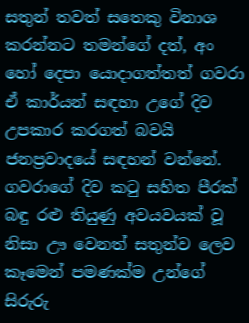සතුන් තවත් සතෙකු විනාශ කරන්නට තමන්ගේ දත්, අං හෝ දෙපා යොදාගත්තත් ගවරා ඒ කාර්යන් සඳහා උගේ දිව උපකාර කරගත් බවයි ජනප්‍රවාදයේ සඳහන් වන්නේ. ගවරාගේ දිව කටු සහිත පීරක් බඳු රළු තියුණු අවයවයක් වූ නිසා ඌ වෙනත් සතුන්ව ලෙව කෑමෙන් පමණක්ම උන්ගේ සිරුරු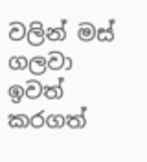වලින් මස් ගලවා ඉවත් කරගත්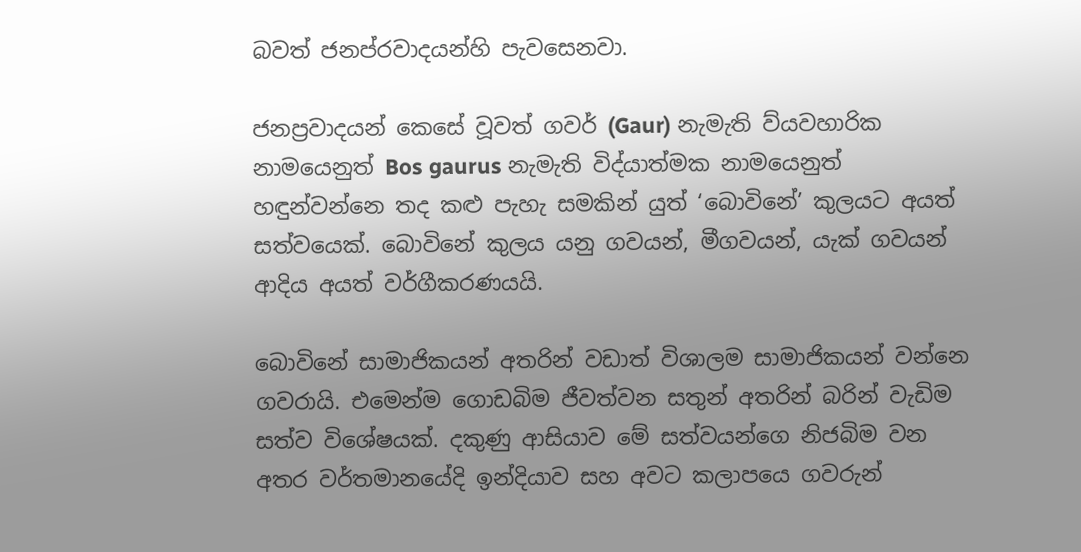බවත් ජනප්රවාදයන්හි පැවසෙනවා.

ජනප්‍රවාදයන් කෙසේ වූවත් ගවර් (Gaur) නැමැති ව්යවහාරික නාමයෙනුත් Bos gaurus නැමැති විද්යාත්මක නාමයෙනුත් හඳුන්වන්නෙ තද කළු පැහැ සමකින් යුත් ‘බොවිනේ’ කුලයට අයත් සත්වයෙක්. බොවිනේ කුලය යනු ගවයන්, මීගවයන්, යැක් ගවයන් ආදිය අයත් වර්ගීකරණයයි.

බොවිනේ සාමාජිකයන් අතරින් වඩාත් විශාලම සාමාජිකයන් වන්නෙ ගවරායි. එමෙන්ම ගොඩබිම ජීවත්වන සතුන් අතරින් බරින් වැඩිම සත්ව විශේෂයක්. දකුණු ආසියාව මේ සත්වයන්ගෙ නිජබිම වන අතර වර්තමානයේදි ඉන්දියාව සහ අවට කලාපයෙ ගවරුන්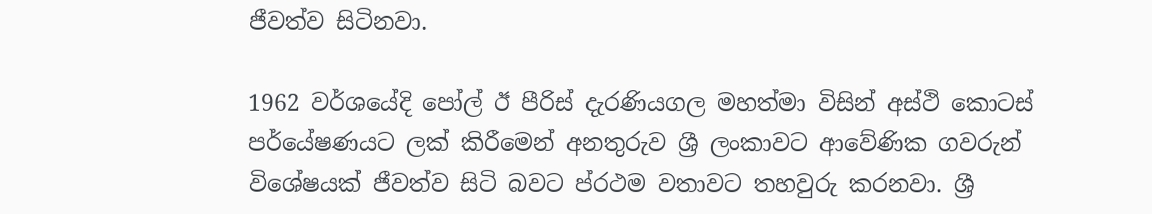ජීවත්ව සිටිනවා.

1962 වර්ශයේදි පෝල් ඊ පීරිස් දැරණියගල මහත්මා විසින් අස්ථි කොටස් පර්යේෂණයට ලක් කිරීමෙන් අනතුරුව ශ්‍රී ලංකාවට ආවේණික ගවරුන් විශේෂයක් ජීවත්ව සිටි බවට ප්රථම වතාවට තහවුරු කරනවා. ශ්‍රී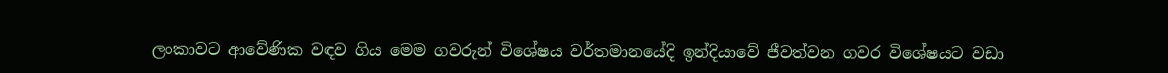ලංකාවට ආවේණික වඳව ගිය මෙම ගවරුන් විශේෂය වර්තමානයේදි ඉන්දියාවේ ජීවත්වන ගවර විශේෂයට වඩා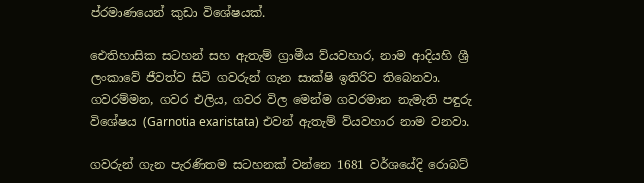ප්රමාණයෙන් කුඩා විශේෂයක්.

ඓතිහාසික සටහන් සහ ඇතැම් ග්‍රාමීය ව්යවහාර, නාම ආදියහි ශ්‍රී ලංකාවේ ජීවත්ව සිටි ගවරුන් ගැන සාක්ෂි ඉතිරිව තිබෙනවා. ගවරම්මන, ගවර එලිය, ගවර විල මෙන්ම ගවරමාන නැමැති පඳුරු විශේෂය (Garnotia exaristata) එවන් ඇතැම් ව්යවහාර නාම වනවා.

ගවරුන් ගැන පැරණිතම සටහනක් වන්නෙ 1681 වර්ශයේදි රොබට්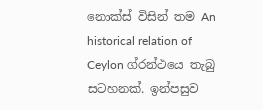නොක්ස් විසින් තම An historical relation of Ceylon ග්රන්ථයෙ තැබු සටහනක්. ඉන්පසුව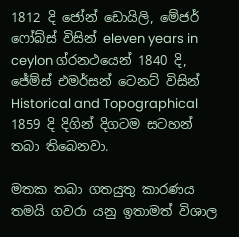1812 දි ජෝන් ඩොයිලි, මේජර් ෆෝබ්ස් විසින් eleven years in ceylon ග්රනථයෙන් 1840 දි, ජේම්ස් එමර්සන් ටෙනට් විසින් Historical and Topographical 1859 දි දිගින් දිගටම සටහන් තබා තිබෙනවා.

මතක තබා ගතයුතු කාරණය තමයි ගවරා යනු ඉතාමත් විශාල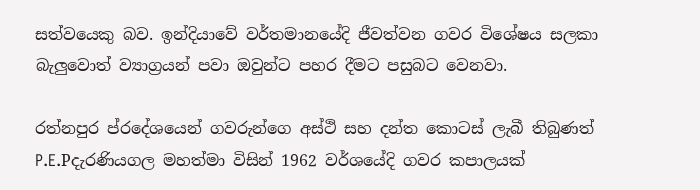සත්වයෙකු බව. ඉන්දියාවේ වර්තමානයේදි ජීවත්වන ගවර විශේෂය සලකා බැලුවොත් ව්‍යාග්‍රයන් පවා ඔවුන්ට පහර දීමට පසුබට වෙනවා.

රත්නපුර ප්රදේශයෙන් ගවරුන්ගෙ අස්ථි සහ දන්ත කොටස් ලැබී තිබුණත් P.E.Pදැරණියගල මහත්මා විසින් 1962 වර්ශයේදි ගවර කපාලයක්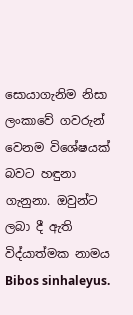සොයාගැනිම නිසා ලංකාවේ ගවරුන් වෙනම විශේෂයක් බවට හඳුනා ගැනුනා. ඔවුන්ට ලබා දී ඇති විද්යාත්මක නාමය Bibos sinhaleyus.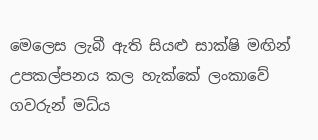මෙලෙස ලැබී ඇති සියළු සාක්ෂි මඟින් උපකල්පනය කල හැක්කේ ලංකාවේ ගවරුන් මධ්ය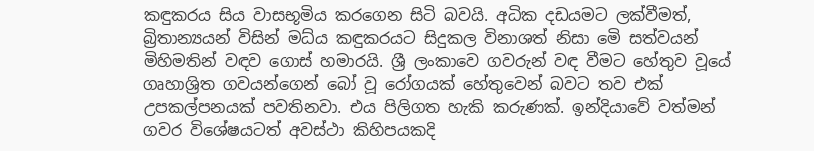කඳුකරය සිය වාසභූමිය කරගෙන සිටි බවයි. අධික දඩයමට ලක්වීමත්, බ්‍රිතාන්‍යයන් විසින් මධ්ය කඳුකරයට සිදුකල විනාශත් නිසා මෙි සත්වයන් මිහිමතින් වඳව ගොස් හමාරයි. ශ්‍රී ලංකාවෙ ගවරුන් වඳ වීමට හේතුව වූයේ ගෘහාශ්‍රිත ගවයන්ගෙන් බෝ වූ රෝගයක් හේතුවෙන් බවට තව එක් උපකල්පනයක් පවතිනවා. එය පිලිගත හැකි කරුණක්. ඉන්දියාවේ වත්මන් ගවර විශේෂයටත් අවස්ථා කිහිපයකදි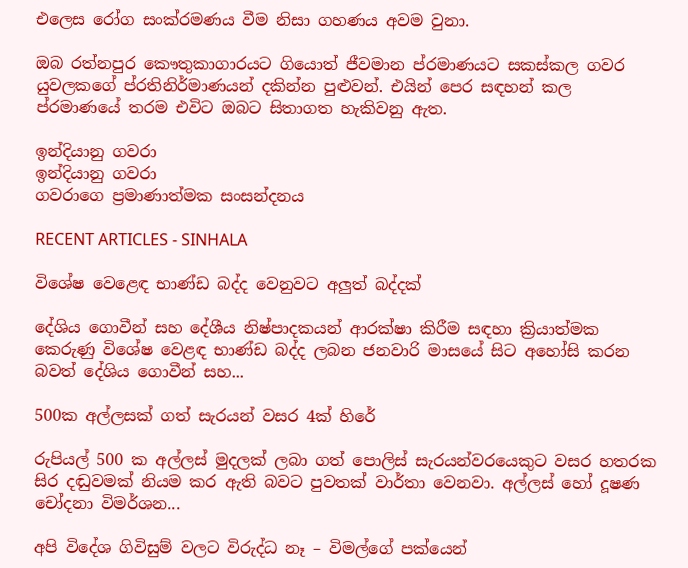එලෙස රෝග සංක්රමණය වීම නිසා ගහණය අවම වුනා.

ඔබ රත්නපුර කෞතුකාගාරයට ගියොත් ජීවමාන ප්රමාණයට සකස්කල ගවර යුවලකගේ ප්රතිනිර්මාණයන් දකින්න පුළුවන්. එයින් පෙර සඳහන් කල ප්රමාණයේ තරම එවිට ඔබට සිතාගත හැකිවනු ඇත.

ඉන්දියානු ගවරා
ඉන්දියානු ගවරා
ගවරාගෙ ප්‍රමාණාත්මක සංසන්දනය

RECENT ARTICLES - SINHALA

විශේෂ වෙළෙඳ භාණ්ඩ බද්ද වෙනුවට අලුත් බද්දක්

දේශිය ගොවීන් සහ දේශීය නිෂ්පාදකයන් ආරක්ෂා කිරීම සඳහා ක්‍රියාත්මක කෙරුණු විශේෂ වෙළඳ භාණ්ඩ බද්ද ලබන ජනවාරි මාසයේ සිට අහෝසි කරන බවත් දේශිය ගොවීන් සහ...

500ක අල්ලසක් ගත් සැරයන් වසර 4ක් හිරේ

රුපියල් 500 ක අල්ලස් මුදලක් ලබා ගත් පොලිස් සැරයන්වරයෙකුට වසර හතරක සිර දඬුවමක් නියම කර ඇති බවට පුවතක් වාර්තා වෙනවා. අල්ලස් හෝ දූෂණ චෝදනා විමර්ශන...

අපි විදේශ ගිවිසුම් වලට විරුද්ධ නෑ – විමල්ගේ පක්යෙන්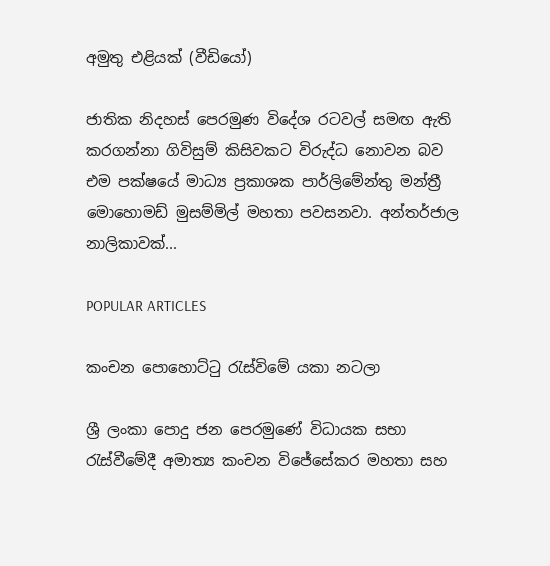අමුතු එළියක් (වීඩියෝ)

ජාතික නිදහස් පෙරමුණ විදේශ රටවල් සමඟ ඇති කරගන්නා ගිවිසුම් කිසිවකට විරුද්ධ නොවන බව එම පක්ෂයේ මාධ්‍ය ප්‍රකාශක පාර්ලිමේන්තු මන්ත්‍රී මොහොමඩ් මුසම්මිල් මහතා පවසනවා. අන්තර්ජාල නාලිකාවක්...

POPULAR ARTICLES

කංචන පොහොට්ටු රැස්විමේ යකා නටලා

ශ්‍රී ලංකා පොදු ජන පෙරමුණේ විධායක සභා රැස්වීමේදී අමාත්‍ය කංචන විජේසේකර මහතා සහ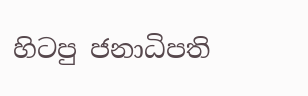හිටපු ජනාධිපති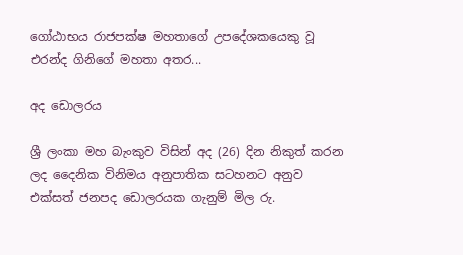ගෝඨාභය රාජපක්ෂ මහතාගේ උපදේශකයෙකු වූ එරන්ද ගිනිගේ මහතා අතර...

අද ඩොලරය

ශ්‍රී ලංකා මහ බැංකුව විසින් අද (26) දින නිකුත් කරන ලද දෛනික විනිමය අනුපාතික සටහනට අනුව එක්සත් ජනපද ඩොලරයක ගැනුම් මිල රු.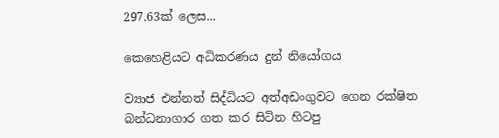297.63ක් ලෙස...

කෙහෙළියට අධිකරණය දුන් නියෝගය

ව්‍යාජ එන්නත් සිද්ධියට අත්අඩංගුවට ගෙන රක්ෂිත බන්ධනාගාර ගත කර සිටින හිටපු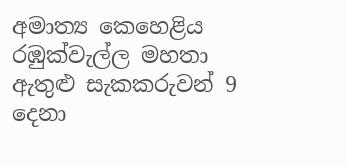අමාත්‍ය කෙහෙළිය රඹුක්වැල්ල මහතා ඇතුළු සැකකරුවන් 9 දෙනා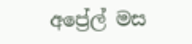අප්‍රේල් මස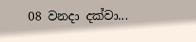08 වනදා දක්වා...